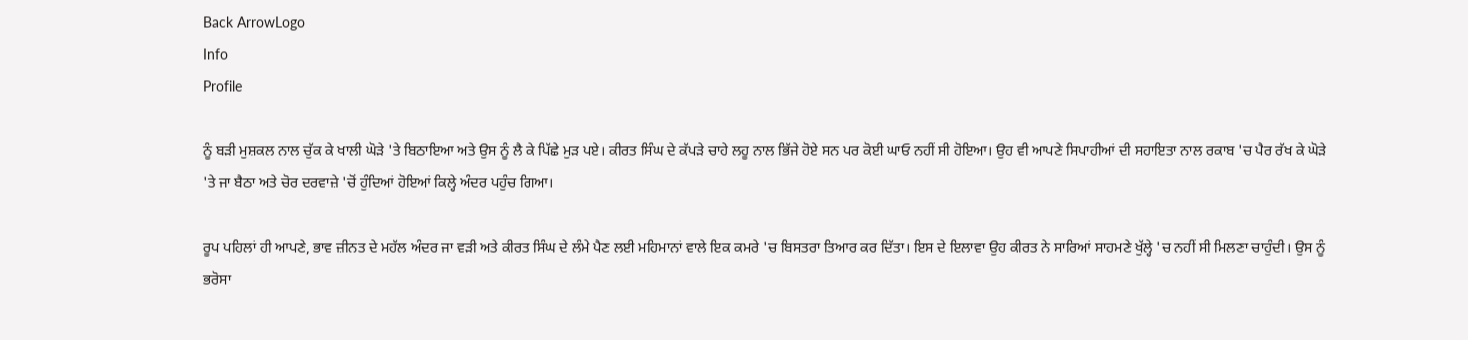Back ArrowLogo
Info
Profile

ਨੂੰ ਬੜੀ ਮੁਸ਼ਕਲ ਨਾਲ ਚੁੱਕ ਕੇ ਖਾਲੀ ਘੋੜੇ 'ਤੇ ਬਿਠਾਇਆ ਅਤੇ ਉਸ ਨੂੰ ਲੈ ਕੇ ਪਿੱਛੇ ਮੁੜ ਪਏ। ਕੀਰਤ ਸਿੰਘ ਦੇ ਕੱਪੜੇ ਚਾਹੇ ਲਹੂ ਨਾਲ ਭਿੱਜੇ ਹੋਏ ਸਨ ਪਰ ਕੋਈ ਘਾਓ ਨਹੀਂ ਸੀ ਹੋਇਆ। ਉਹ ਵੀ ਆਪਣੇ ਸਿਪਾਹੀਆਂ ਦੀ ਸਹਾਇਤਾ ਨਾਲ ਰਕਾਬ 'ਚ ਪੈਰ ਰੱਖ ਕੇ ਘੋੜੇ 'ਤੇ ਜਾ ਬੈਠਾ ਅਤੇ ਚੋਰ ਦਰਵਾਜ਼ੇ 'ਚੋਂ ਹੁੰਦਿਆਂ ਹੋਇਆਂ ਕਿਲ੍ਹੇ ਅੰਦਰ ਪਹੁੰਚ ਗਿਆ।

ਰੂਪ ਪਹਿਲਾਂ ਹੀ ਆਪਣੇ, ਭਾਵ ਜ਼ੀਨਤ ਦੇ ਮਹੱਲ ਅੰਦਰ ਜਾ ਵੜੀ ਅਤੇ ਕੀਰਤ ਸਿੰਘ ਦੇ ਲੰਮੇ ਪੈਣ ਲਈ ਮਹਿਮਾਨਾਂ ਵਾਲੇ ਇਕ ਕਮਰੇ 'ਚ ਬਿਸਤਰਾ ਤਿਆਰ ਕਰ ਦਿੱਤਾ। ਇਸ ਦੇ ਇਲਾਵਾ ਉਹ ਕੀਰਤ ਨੇ ਸਾਰਿਆਂ ਸਾਹਮਣੇ ਖੁੱਲ੍ਹੇ 'ਚ ਨਹੀਂ ਸੀ ਮਿਲਣਾ ਚਾਹੁੰਦੀ। ਉਸ ਨੂੰ ਭਰੋਸਾ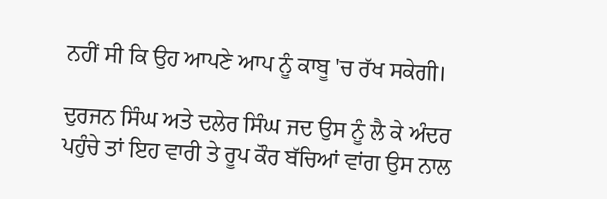ਨਹੀਂ ਸੀ ਕਿ ਉਹ ਆਪਣੇ ਆਪ ਨੂੰ ਕਾਬੂ 'ਚ ਰੱਖ ਸਕੇਗੀ।

ਦੁਰਜਨ ਸਿੰਘ ਅਤੇ ਦਲੇਰ ਸਿੰਘ ਜਦ ਉਸ ਨੂੰ ਲੈ ਕੇ ਅੰਦਰ ਪਹੁੰਚੇ ਤਾਂ ਇਹ ਵਾਰੀ ਤੇ ਰੂਪ ਕੌਰ ਬੱਚਿਆਂ ਵਾਂਗ ਉਸ ਨਾਲ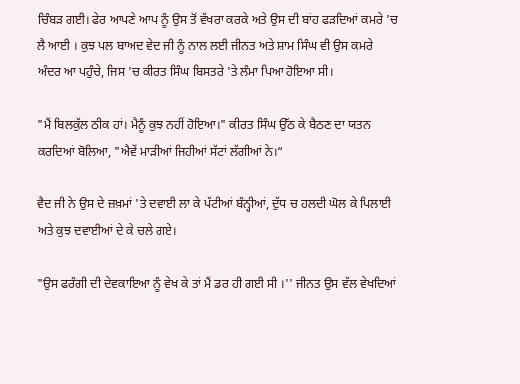ਚਿੰਬੜ ਗਈ। ਫੇਰ ਆਪਣੇ ਆਪ ਨੂੰ ਉਸ ਤੋਂ ਵੱਖਰਾ ਕਰਕੇ ਅਤੇ ਉਸ ਦੀ ਬਾਂਹ ਫੜਦਿਆਂ ਕਮਰੇ 'ਚ ਲੈ ਆਈ । ਕੁਝ ਪਲ ਬਾਅਦ ਵੇਦ ਜੀ ਨੂੰ ਨਾਲ ਲਈ ਜੀਨਤ ਅਤੇ ਸ਼ਾਮ ਸਿੰਘ ਵੀ ਉਸ ਕਮਰੇ ਅੰਦਰ ਆ ਪਹੁੰਚੇ, ਜਿਸ 'ਚ ਕੀਰਤ ਸਿੰਘ ਬਿਸਤਰੇ 'ਤੇ ਲੰਮਾ ਪਿਆ ਹੋਇਆ ਸੀ।

"ਮੈਂ ਬਿਲਕੁੱਲ ਠੀਕ ਹਾਂ। ਮੈਨੂੰ ਕੁਝ ਨਹੀਂ ਹੋਇਆ।" ਕੀਰਤ ਸਿੰਘ ਉੱਠ ਕੇ ਬੈਠਣ ਦਾ ਯਤਨ ਕਰਦਿਆਂ ਬੋਲਿਆ, "ਐਵੇਂ ਮਾੜੀਆਂ ਜਿਹੀਆਂ ਸੱਟਾਂ ਲੱਗੀਆਂ ਨੇ।“

ਵੈਦ ਜੀ ਨੇ ਉਸ ਦੇ ਜ਼ਖ਼ਮਾਂ 'ਤੇ ਦਵਾਈ ਲਾ ਕੇ ਪੱਟੀਆਂ ਬੰਨ੍ਹੀਆਂ, ਦੁੱਧ ਚ ਹਲਦੀ ਘੋਲ ਕੇ ਪਿਲਾਈ ਅਤੇ ਕੁਝ ਦਵਾਈਆਂ ਦੇ ਕੇ ਚਲੇ ਗਏ।

"ਉਸ ਫਰੰਗੀ ਦੀ ਦੇਵਕਾਇਆ ਨੂੰ ਵੇਖ ਕੇ ਤਾਂ ਮੈਂ ਡਰ ਹੀ ਗਈ ਸੀ ।'' ਜੀਨਤ ਉਸ ਵੱਲ ਵੇਖਦਿਆਂ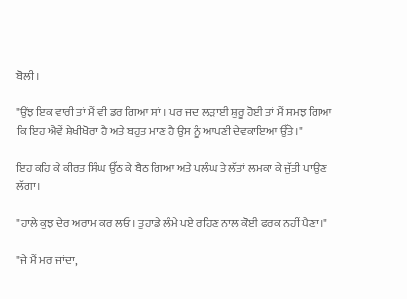ਬੋਲੀ।

"ਉਂਝ ਇਕ ਵਾਰੀ ਤਾਂ ਮੈਂ ਵੀ ਡਰ ਗਿਆ ਸਾਂ । ਪਰ ਜਦ ਲੜਾਈ ਸ਼ੁਰੂ ਹੋਈ ਤਾਂ ਮੈਂ ਸਮਝ ਗਿਆ ਕਿ ਇਹ ਐਵੇਂ ਸ਼ੇਖੀਖੋਰਾ ਹੈ ਅਤੇ ਬਹੁਤ ਮਾਣ ਹੈ ਉਸ ਨੂੰ ਆਪਣੀ ਦੇਵਕਾਇਆ ਉੱਤੇ।"

ਇਹ ਕਹਿ ਕੇ ਕੀਰਤ ਸਿੰਘ ਉੱਠ ਕੇ ਬੈਠ ਗਿਆ ਅਤੇ ਪਲੰਘ ਤੇ ਲੱਤਾਂ ਲਮਕਾ ਕੇ ਜੁੱਤੀ ਪਾਉਣ ਲੱਗਾ।

"ਹਾਲੇ ਕੁਝ ਦੇਰ ਅਰਾਮ ਕਰ ਲਓ। ਤੁਹਾਡੇ ਲੰਮੇ ਪਏ ਰਹਿਣ ਨਾਲ ਕੋਈ ਫਰਕ ਨਹੀਂ ਪੈਣਾ।"

"ਜੇ ਮੈਂ ਮਰ ਜਾਂਦਾ,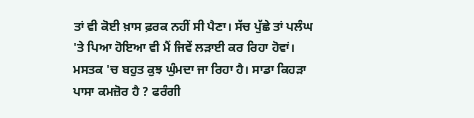ਤਾਂ ਵੀ ਕੋਈ ਖ਼ਾਸ ਫ਼ਰਕ ਨਹੀਂ ਸੀ ਪੈਣਾ। ਸੱਚ ਪੁੱਛੇ ਤਾਂ ਪਲੰਘ 'ਤੇ ਪਿਆ ਹੋਇਆ ਵੀ ਮੈਂ ਜਿਵੇਂ ਲੜਾਈ ਕਰ ਰਿਹਾ ਹੋਵਾਂ। ਮਸਤਕ 'ਚ ਬਹੁਤ ਕੁਝ ਘੁੰਮਦਾ ਜਾ ਰਿਹਾ ਹੈ। ਸਾਡਾ ਕਿਹੜਾ ਪਾਸਾ ਕਮਜ਼ੋਰ ਹੈ ? ਫਰੰਗੀ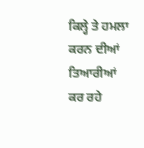ਕਿਲ੍ਹੇ ਤੇ ਹਮਲਾ ਕਰਨ ਦੀਆਂ ਤਿਆਰੀਆਂ ਕਰ ਰਹੇ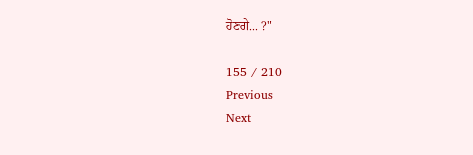ਹੋਣਗੇ... ?"

155 / 210
Previous
Next